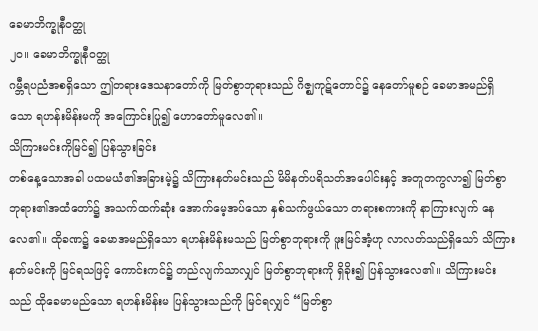ခေမာဘိက္ခုနီဝတ္ထု
၂၀။ ခေမာဘိက္ခုနီဝတ္ထု
ဂမ္ဘီရပညံအစရှိသော ဤတရားဒေသနာတော်ကို မြတ်စွာဘုရားသည် ဂိဇ္ဈကုဋ်တောင်၌ နေတော်မူစဉ် ခေမာအမည်ရှိသော ရဟန်းမိန်းမကို အကြောင်းပြု၍ ဟောတော်မူလေ၏။
သိကြားမင်းကိုမြင်၍ ပြန်သွားခြင်း
တစ်နေ့သောအခါ ပထမယံ၏အခြားမဲ့၌ သိကြားနတ်မင်းသည် မိမိနတ်ပရိသတ်အပေါင်းနှင့် အတူတကွလာ၍ မြတ်စွာဘုရား၏အထံတော်၌ အသက်ထက်ဆုံး အောက်မေ့အပ်သော နှစ်သက်ဖွယ်သော တရားစကားကို နာကြားလျက် နေလေ၏။ ထိုခဏ၌ ခေမာအမည်ရှိသော ရဟန်းမိန်းမသည် မြတ်စွာဘုရားကို ဖူးမြင်အံ့ဟု လာလတ်သည်ရှိသော် သိကြားနတ်မင်းကို မြင်ရသဖြင့် ကောင်းကင်၌ တည်လျက်သာလျှင် မြတ်စွာဘုရားကို ရှိခိုး၍ ပြန်သွားလေ၏။ သိကြားမင်းသည် ထိုခေမာမည်သော ရဟန်းမိန်းမ ပြန်သွားသည်ကို မြင်ရလျှင် “မြတ်စွာ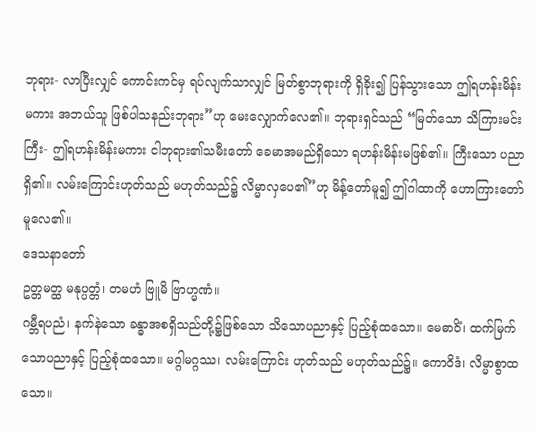ဘုရား- လာပြီးလျှင် ကောင်းကင်မှ ရပ်လျက်သာလျှင် မြတ်စွာဘုရားကို ရှိခိုး၍ ပြန်သွားသော ဤရဟန်းမိန်းမကား အဘယ်သူ ဖြစ်ပါသနည်းဘုရား”ဟု မေးလျှောက်လေ၏။ ဘုရားရှင်သည် “မြတ်သော သိကြားမင်းကြီး- ဤရဟန်းမိန်းမကား ငါဘုရား၏သမီးတော် ခေမာအမည်ရှိသော ရဟန်းမိန်းမဖြစ်၏။ ကြီးသော ပညာရှိ၏။ လမ်းကြောင်းဟုတ်သည် မဟုတ်သည်၌ လိမ္မာလှပေ၏”ဟု မိန့်တော်မူ၍ ဤဂါထာကို ဟောကြားတော်မူလေ၏။
ဒေသနာတော်
ဥတ္တမတ္ထ မနုပ္ပတ္တံ၊ တမဟံ ဗြူမိ ဗြာဟ္မဏံ။
ဂမ္ဘီရပညံ၊ နက်နဲသော ခန္ဓာအစရှိသည်တို့၌ဖြစ်သော သိသောပညာနှင့် ပြည့်စုံထသော။ မေဓာဝိံ၊ ထက်မြက်သောပညာနှင့် ပြည့်စုံထသော။ မဂ္ဂါမဂ္ဂဿ၊ လမ်းကြောင်း ဟုတ်သည် မဟုတ်သည်၌။ ကောဝိဒံ၊ လိမ္မာစွာထသော။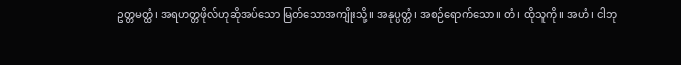ဥတ္တမတ္ထံ၊ အရဟတ္တဖိုလ်ဟုဆိုအပ်သော မြတ်သောအကျိုးသို့။ အနုပ္ပတ္တံ၊ အစဉ်ရောက်သော။ တံ၊ ထိုသူကို။ အဟံ၊ ငါဘု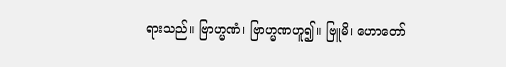ရားသည်။ ဗြာဟ္မဏံ၊ ဗြာဟ္မဏဟူ၍။ ဗြူမိ၊ ဟောတော်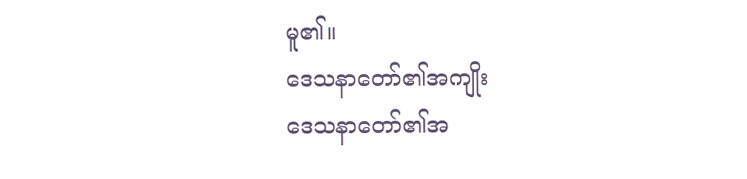မူ၏။
ဒေသနာတော်၏အကျိုး
ဒေသနာတော်၏အ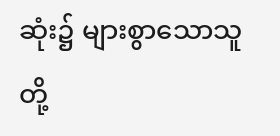ဆုံး၌ များစွာသောသူတို့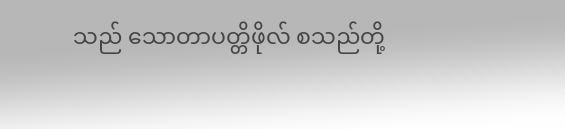သည် သောတာပတ္တိဖိုလ် စသည်တို့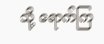သို့ ရောက်ကြ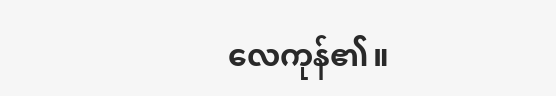လေကုန်၏။